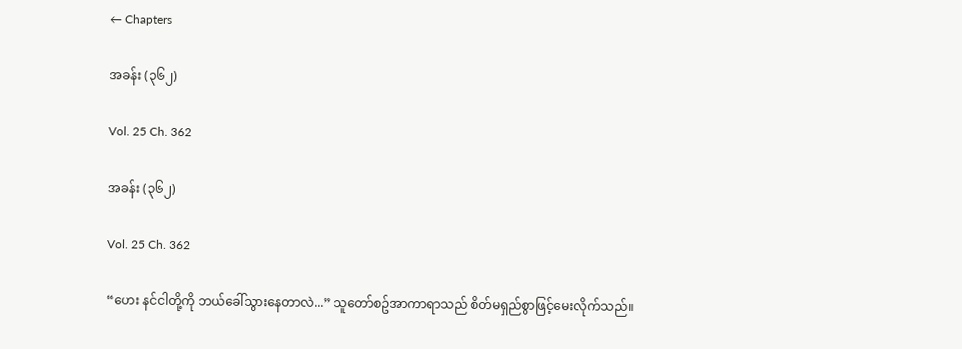← Chapters

အခန်း (၃၆၂)

Vol. 25 Ch. 362

အခန်း (၃၆၂)

Vol. 25 Ch. 362

“ဟေး နင်ငါတို့ကို ဘယ်ခေါ်သွားနေတာလဲ...” သူတော်စဥ်အာကာရာသည် စိတ်မရှည်စွာဖြင့်မေးလိုက်သည်။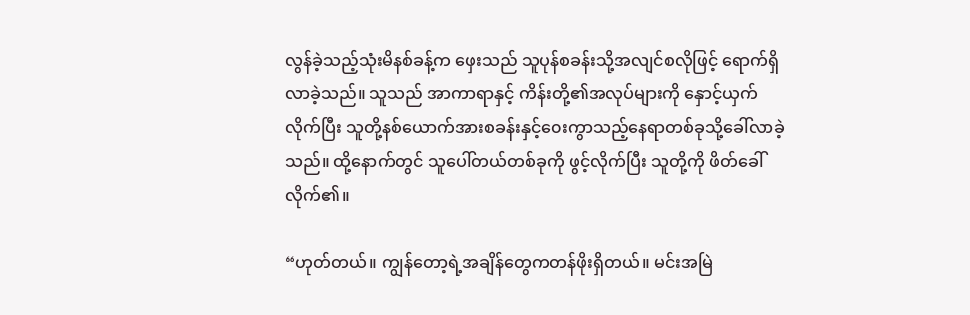လွန်ခဲ့သည့်သုံးမိနစ်ခန့်က ဖှေးသည် သူပုန်စခန်းသို့အလျင်စလိုဖြင့် ရောက်ရှိလာခဲ့သည်။ သူသည် အာကာရာနှင့် ကိန်းတို့၏အလုပ်များကို နှောင့်ယှက်လိုက်ပြီး သူတို့နစ်ယောက်အားစခန်းနှင့်၀ေးကွာသည့်နေရာတစ်ခုသို့ခေါ်လာခဲ့သည်။ ထို့နောက်တွင် သူပေါ်တယ်တစ်ခုကို ဖွင့်လိုက်ပြီး သူတို့ကို ဖိတ်ခေါ်လိုက်၏။

“ဟုတ်တယ်။ ကျွန်တော့ရဲ့အချိန်တွေကတန်ဖိုးရှိတယ်။ မင်းအမြဲ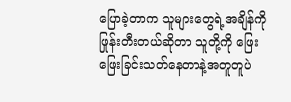ပြောခဲ့တာက သူများတွေရဲ့အချိန်ကိုဖြုန်းတီးတယ်ဆိုတာ သူတို့ကို ဖြေးဖြေးခြင်းသတ်နေတာနဲ့အတူတူပဲ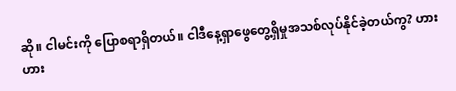ဆို။ ငါမင်းကို ပြောစရာရှိတယ်။ ငါဒီနေ့ရှာဖွေတွေ့ရှိမှုအသစ်လုပ်နိုင်ခဲ့တယ်ကွ? ဟားဟား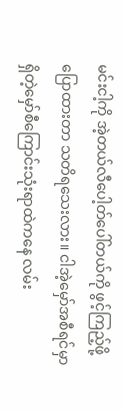မင်းငါ့ကို အဲ့တယ်လီပေါ့တ်ပေါ်တယ်ကို ဖွင့်ကြည့်ဖို့ပြောထားတာ သတိရသေးလား။ ငါအဲ့မှော်အစီရင်မှာ ရှိတဲ့မှော်စီကြောင်းသုံးရာထဲကနေ လမ်း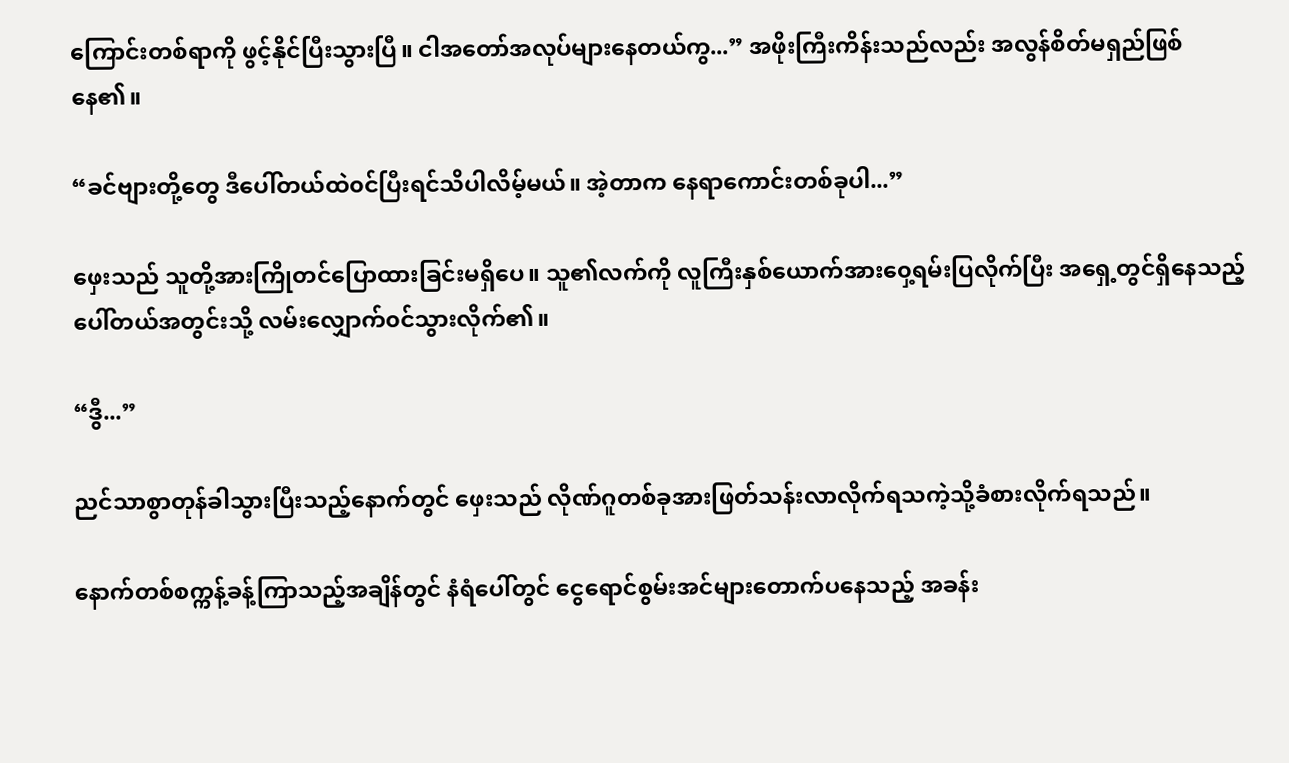ကြောင်းတစ်ရာကို ဖွင့်နိုင်ပြီးသွားပြီ။ ငါအတော်အလုပ်များနေတယ်ကွ...” အဖိုးကြီးကိန်းသည်လည်း အလွန်စိတ်မရှည်ဖြစ်နေ၏။

“ခင်ဗျားတို့တွေ ဒီပေါ်တယ်ထဲ၀င်ပြီးရင်သိပါလိမ့်မယ်။ အဲ့တာက နေရာကောင်းတစ်ခုပါ...”

ဖှေးသည် သူတို့အားကြိုတင်ပြောထားခြင်းမရှိပေ။ သူ၏လက်ကို လူကြီးနှစ်ယောက်အား၀ှေ့ရမ်းပြလိုက်ပြီး အရှေ့တွင်ရှိနေသည့်ပေါ်တယ်အတွင်းသို့ လမ်းလျှောက်၀င်သွားလိုက်၏။

“ဒွီ...”

ညင်သာစွာတုန်ခါသွားပြီးသည့်နောက်တွင် ဖှေးသည် လိုဏ်ဂူတစ်ခုအားဖြတ်သန်းလာလိုက်ရသကဲ့သို့ခံစားလိုက်ရသည်။

နောက်တစ်စက္ကန့်ခန့်ကြာသည့်အချိန်တွင် နံရံပေါ်တွင် ငွေရောင်စွမ်းအင်များတောက်ပနေသည့် အခန်း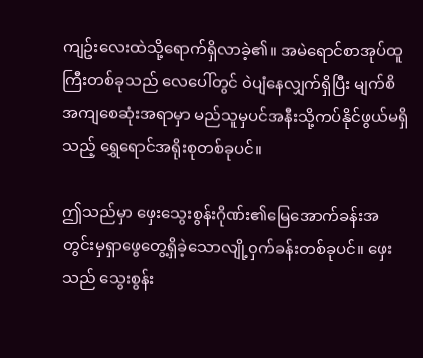ကျဥ်းလေးထဲသို့ရောက်ရှိလာခဲ့၏။ အမဲရောင်စာအုပ်ထူကြီးတစ်ခုသည် လေပေါ်တွင် ၀ဲပျံနေလျှက်ရှိပြီး မျက်စိအကျစေဆုံးအရာမှာ မည်သူမှပင်အနီးသို့ကပ်နိုင်ဖွယ်မရှိသည့် ရွှေရောင်အရိုးစုတစ်ခုပင်။

ဤသည်မှာ ဖှေးသွေးစွန်းဂိုဏ်း၏မြေအောက်ခန်းအတွင်းမှရှာဖွေတွေ့ရှိခဲ့သောလျို့၀ှက်ခန်းတစ်ခုပင်။ ဖှေးသည် သွေးစွန်း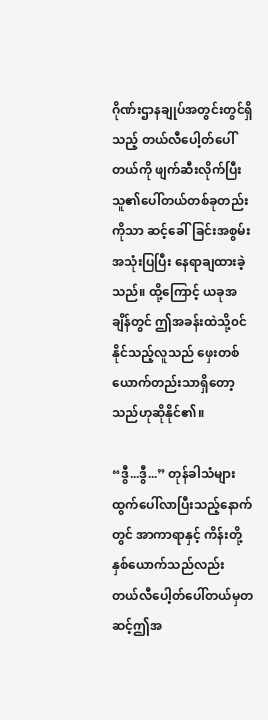ဂိုဏ်းဌာနချုပ်အတွင်းတွင်ရှိသည့် တယ်လီပေါ့တ်ပေါ်တယ်ကို ဖျက်ဆီးလိုက်ပြီး သူ၏ပေါ်တယ်တစ်ခုတည်းကိုသာ ဆင့်ခေါ်ခြင်းအစွမ်းအသုံးပြပြီး နေရာချထားခဲ့သည်။ ထို့ကြောင့် ယခုအချိန်တွင် ဤအခန်းထဲသို့၀င်နိုင်သည့်လူသည် ဖှေးတစ်ယောက်တည်းသာရှိတော့သည်ဟုဆိုနိုင်၏။

“ဒွီ...ဒွီ...” တုန်ခါသံများထွက်ပေါ်လာပြီးသည့်နောက်တွင် အာကာရာနှင့် ကိန်းတို့နှစ်ယောက်သည်လည်း တယ်လီပေါ့တ်ပေါ်တယ်မှတဆင့်ဤအ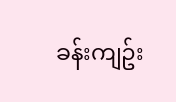ခန်းကျဥ်း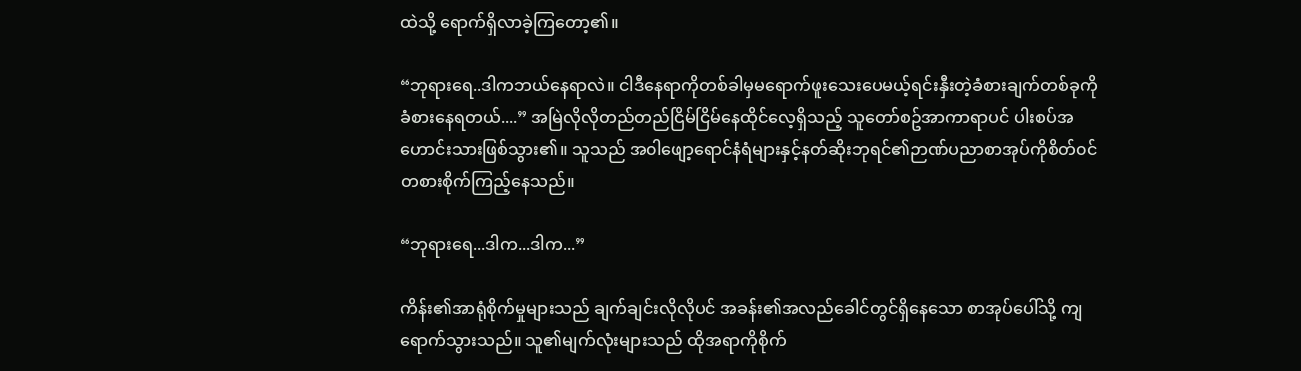ထဲသို့ ရောက်ရှိလာခဲ့ကြတော့၏။

“ဘုရားရေ..ဒါကဘယ်နေရာလဲ။ ငါဒီနေရာကိုတစ်ခါမှမရောက်ဖူးသေးပေမယ့်ရင်းနှီးတဲ့ခံစားချက်တစ်ခုကို ခံစားနေရတယ်....” အမြဲလိုလိုတည်တည်ငြိမ်ငြိမ်နေထိုင်လေ့ရှိသည့် သူတော်စဥ်အာကာရာပင် ပါးစပ်အဟောင်းသားဖြစ်သွား၏။ သူသည် အ၀ါဖျော့ရောင်နံရံများနှင့်နတ်ဆိုးဘုရင်၏ဉာဏ်ပညာစာအုပ်ကိုစိတ်၀င်တစားစိုက်ကြည့်နေသည်။

“ဘုရားရေ...ဒါက...ဒါက...”

ကိန်း၏အာရုံစိုက်မှုများသည် ချက်ချင်းလိုလိုပင် အခန်း၏အလည်ခေါင်တွင်ရှိနေသော စာအုပ်ပေါ်သို့ ကျရောက်သွားသည်။ သူ၏မျက်လုံးများသည် ထိုအရာကိုစိုက်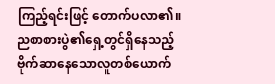ကြည့်ရင်းဖြင့် တောက်ပလာ၏။ ညစာစားပွဲ၏ရှေ့တွင်ရှိနေသည့် ဗိုက်ဆာနေသောလူတစ်ယောက်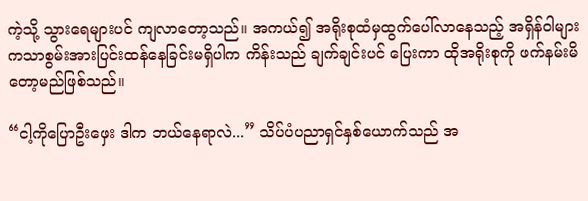ကဲ့သို့ သွားရေများပင် ကျလာတော့သည်။ အကယ်၍ အရိုးစုထံမှထွက်ပေါ်လာနေသည့် အရှိန်၀ါများကသာစွမ်းအားပြင်းထန်နေခြင်းမရှိပါက ကိန်းသည် ချက်ချင်းပင် ပြေးကာ ထိုအရိုးစုကို ဖက်နမ်းမိတော့မည်ဖြစ်သည်။

“ငါ့ကိုပြောဦးဖှေး ဒါက ဘယ်နေရာလဲ...” သိပ်ပံပညာရှင်နှစ်ယောက်သည် အ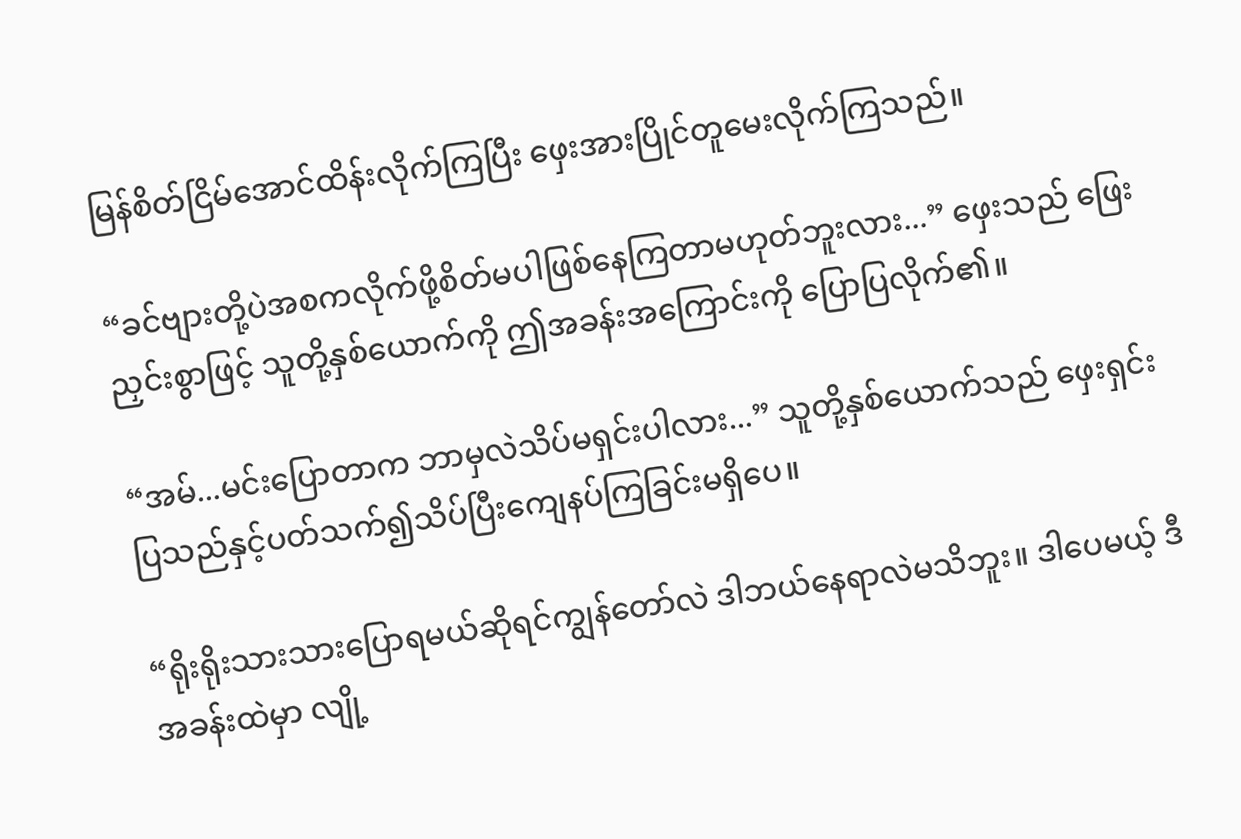မြန်စိတ်ငြိမ်အောင်ထိန်းလိုက်ကြပြီး ဖှေးအားပြိုင်တူမေးလိုက်ကြသည်။

“ခင်ဗျားတို့ပဲအစကလိုက်ဖို့စိတ်မပါဖြစ်နေကြတာမဟုတ်ဘူးလား...” ဖှေးသည် ဖြေးညှင်းစွာဖြင့် သူတို့နှစ်ယောက်ကို ဤအခန်းအကြောင်းကို ပြောပြလိုက်၏။

“အမ်...မင်းပြောတာက ဘာမှလဲသိပ်မရှင်းပါလား...” သူတို့နှစ်ယောက်သည် ဖှေးရှင်းပြသည်နှင့်ပတ်သက်၍သိပ်ပြီးကျေနပ်ကြခြင်းမရှိပေ။

“ရိုးရိုးသားသားပြောရမယ်ဆိုရင်ကျွန်တော်လဲ ဒါဘယ်နေရာလဲမသိဘူး။ ဒါပေမယ့် ဒီအခန်းထဲမှာ လျို့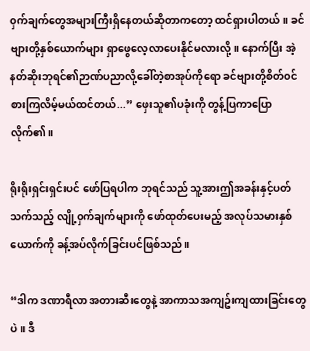၀ှက်ချက်တွေအများကြီးရှိနေတယ်ဆိုတာကတော့ ထင်ရှားပါတယ်။ ခင်ဗျားတို့နှစ်ယောက်များ ရှာဖွေလေ့လာပေးနိုင်မလားလို့။ နောက်ပြီး အဲ့နတ်ဆိုးဘုရင်၏ဉာဏ်ပညာလို့ခေါ်တဲ့စာအုပ်ကိုရော ခင်ဗျားတို့စိတ်၀င်စားကြလိမ့်မယ်ထင်တယ်...” ဖှေးသူ၏ပခုံးကို တွန့်ပြကာပြောလိုက်၏။

ရိုးရိုးရှင်းရှင်းပင် ဖော်ပြရပါက ဘုရင်သည် သူ့အားဤအခန်းနှင့်ပတ်သက်သည့် လျို့၀ှက်ချက်များကို ဖော်ထုတ်ပေးမည့် အလုပ်သမားနှစ်ယောက်ကို ခန့်အပ်လိုက်ခြင်းပင်ဖြစ်သည်။

“ဒါက ဒဏာရီလာ အတားဆီးတွေနဲ့ အာကာသအကျဥ်းကျထားခြင်းတွေပဲ။ ဒီ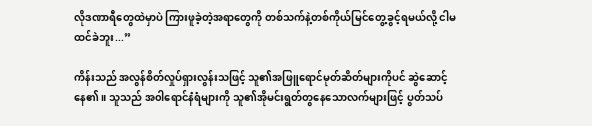လိုဒဏာရီတွေထဲမှာပဲ ကြားဖူခဲ့တဲ့အရာတွေကို တစ်သက်နဲ့တစ်ကိုယ်မြင်တွေ့ခွင့်ရမယ်လို့ ငါမထင်ခဲဘူး...”

ကိန်းသည် အလွန်စိတ်လှုပ်ရှားလွန်းသဖြင့် သူ၏အဖြူရောင်မုတ်ဆိတ်များကိုပင် ဆွဲဆောင့်နေ၏။ သူသည် အ၀ါရောင်နံရံများကို သူ၏အိုမင်းရွတ်တွနေသောလက်များဖြင့် ပွတ်သပ်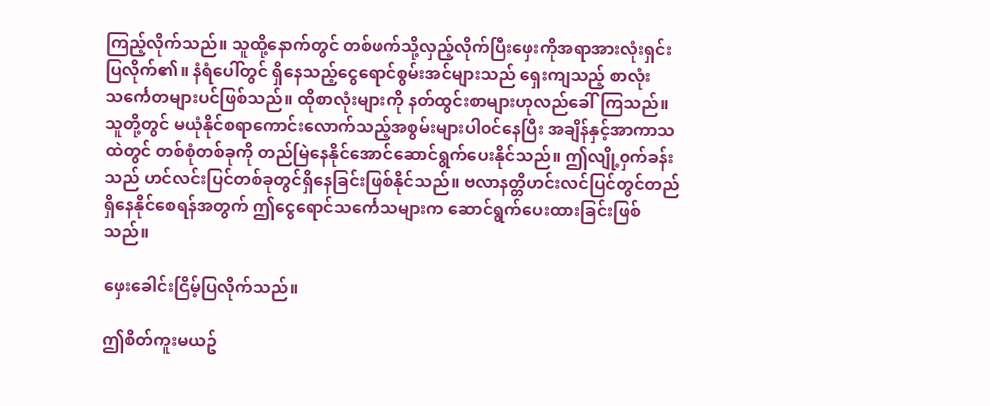ကြည့်လိုက်သည်။ သူထို့နောက်တွင် တစ်ဖက်သို့လှည့်လိုက်ပြီးဖှေးကိုအရာအားလုံးရှင်းပြလိုက်၏။ နံရံပေါ်တွင် ရှိနေသည့်ငွေရောင်စွမ်းအင်များသည် ရှေးကျသည့် စာလုံးသင်္ကေတများပင်ဖြစ်သည်။ ထိုစာလုံးများကို နတ်ထွင်းစာများဟုလည်ခေါ်ကြသည်။ သူတို့တွင် မယုံနိုင်စရာကောင်းလောက်သည့်အစွမ်းများပါ၀င်နေပြီး အချိန်နှင့်အာကာသထဲတွင် တစ်စုံတစ်ခုကို တည်မြဲနေနိုင်အောင်ဆောင်ရွက်ပေးနိုင်သည်။ ဤလျို့၀ှက်ခန်းသည် ဟင်လင်းပြင်တစ်ခုတွင်ရှိနေခြင်းဖြစ်နိုင်သည်။ ဗလာနတ္တိဟင်းလင်ပြင်တွင်တည်ရှိနေနိုင်စေရန်အတွက် ဤငွေရောင်သင်္ကေသများက ဆောင်ရွက်ပေးထားခြင်းဖြစ်သည်။

ဖှေးခေါင်းငြိမ့်ပြလိုက်သည်။

ဤစိတ်ကူးမယဥ်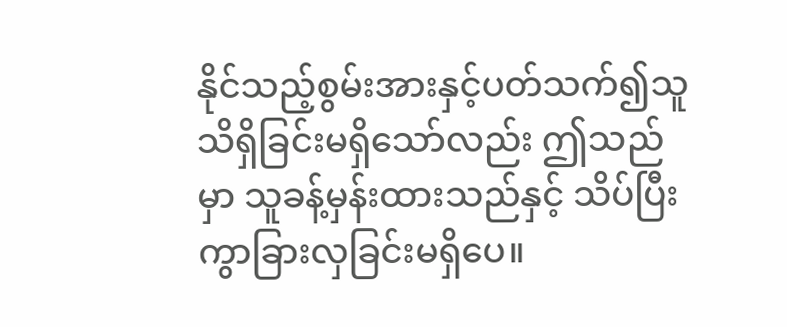နိုင်သည့်စွမ်းအားနှင့်ပတ်သက်၍သူသိရှိခြင်းမရှိသော်လည်း ဤသည်မှာ သူခန့်မှန်းထားသည်နှင့် သိပ်ပြီးကွာခြားလှခြင်းမရှိပေ။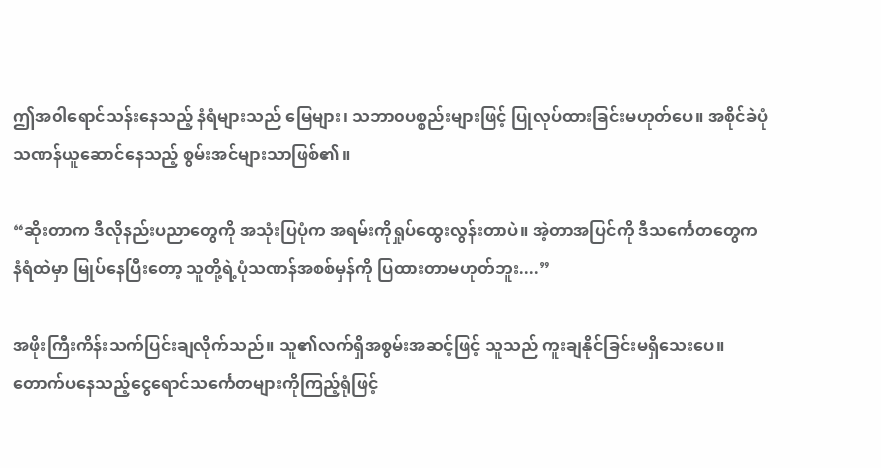ဤအ၀ါရောင်သန်းနေသည့် နံရံများသည် မြေများ၊ သဘာ၀ပစ္စည်းများဖြင့် ပြုလုပ်ထားခြင်းမဟုတ်ပေ။ အစိုင်ခဲပုံသဏန်ယူဆောင်နေသည့် စွမ်းအင်များသာဖြစ်၏။

“ဆိုးတာက ဒီလိုနည်းပညာတွေကို အသုံးပြပုံက အရမ်းကိုရှုပ်ထွေးလွန်းတာပဲ။ အဲ့တာအပြင်ကို ဒီသင်္ကေတတွေက နံရံထဲမှာ မြုပ်နေပြီးတော့ သူတို့ရဲ့ပုံသဏန်အစစ်မှန်ကို ပြထားတာမဟုတ်ဘူး....”

အဖိုးကြီးကိန်းသက်ပြင်းချလိုက်သည်။ သူ၏လက်ရှိအစွမ်းအဆင့်ဖြင့် သူသည် ကူးချနိုင်ခြင်းမရှိသေးပေ။ တောက်ပနေသည့်ငွေရောင်သင်္ကေတများကိုကြည့်ရုံဖြင့်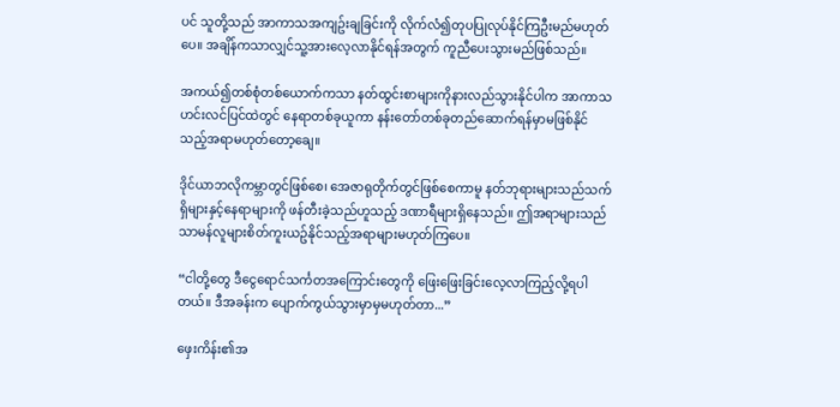ပင် သူတို့သည် အာကာသအကျဥ်းချခြင်းကို လိုက်လံ၍တုပပြုလုပ်နိုင်ကြဦးမည်မဟုတ်ပေ။ အချိန်ကသာလျှင်သူ့အားလေ့လာနိုင်ရန်အတွက် ကူညီပေးသွားမည်ဖြစ်သည်။

အကယ်၍တစ်စုံတစ်ယောက်ကသာ နတ်ထွင်းစာများကိုနားလည်သွားနိုင်ပါက အာကာသဟင်းလင်ပြင်ထဲတွင် နေရာတစ်ခုယူကာ နန်းတော်တစ်ခုတည်ဆောက်ရန်မှာမဖြစ်နိုင်သည့်အရာမဟုတ်တော့ချေ။

ဒိုင်ယာဘလိုကမ္ဘာတွင်ဖြစ်စေ၊ အေဇာရုတိုက်တွင်ဖြစ်စေကာမူ နတ်ဘုရားများသည်သက်ရှိများနှင့်နေရာများကို ဖန်တီးခဲ့သည်ဟူသည့် ဒဏာရီများရှိနေသည်။ ဤအရာများသည် သာမန်လူများစိတ်ကူးယဥ်နိုင်သည့်အရာများမဟုတ်ကြပေ။

“ငါတို့တွေ ဒီငွေရောင်သင်္ကတအကြောင်းတွေကို ဖြေးဖြေးခြင်းလေ့လာကြည့်လို့ရပါတယ်။ ဒီအခန်းက ပျောက်ကွယ်သွားမှာမှမဟုတ်တာ...”

ဖှေးကိန်း၏အ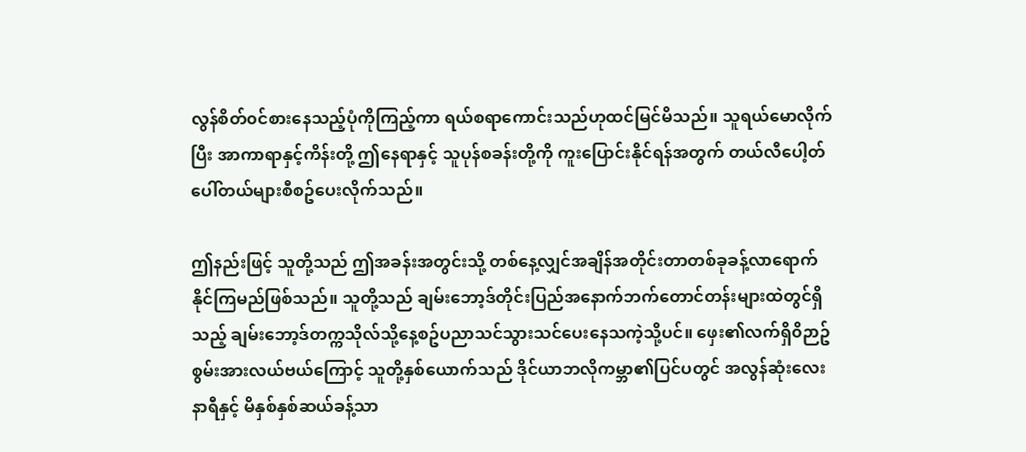လွန်စိတ်၀င်စားနေသည့်ပုံကိုကြည့်ကာ ရယ်စရာကောင်းသည်ဟုထင်မြင်မိသည်။ သူရယ်မောလိုက်ပြီး အာကာရာနှင့်ကိန်းတို့ ဤနေရာနှင့် သူပုန်စခန်းတို့ကို ကူးပြောင်းနိုင်ရန်အတွက် တယ်လီပေါ့တ်ပေါ်တယ်များစီစဥ်ပေးလိုက်သည်။

ဤနည်းဖြင့် သူတို့သည် ဤအခန်းအတွင်းသို့ တစ်နေ့လျှင်အချိန်အတိုင်းတာတစ်ခုခန့်လာရောက်နိုင်ကြမည်ဖြစ်သည်။ သူတို့သည် ချမ်းဘော့ဒ်တိုင်းပြည်အနောက်ဘက်တောင်တန်းများထဲတွင်ရှိသည့် ချမ်းဘော့ဒ်တက္ကသိုလ်သို့နေ့စဥ်ပညာသင်သွားသင်ပေးနေသကဲ့သို့ပင်။ ဖှေး၏လက်ရှိ၀ိဉာဥ်စွမ်းအားလယ်ဗယ်ကြောင့် သူတို့နှစ်ယောက်သည် ဒိုင်ယာဘလိုကမ္ဘာ၏ပြင်ပတွင် အလွန်ဆုံးလေးနာရီနှင့် မိနှစ်နှစ်ဆယ်ခန့်သာ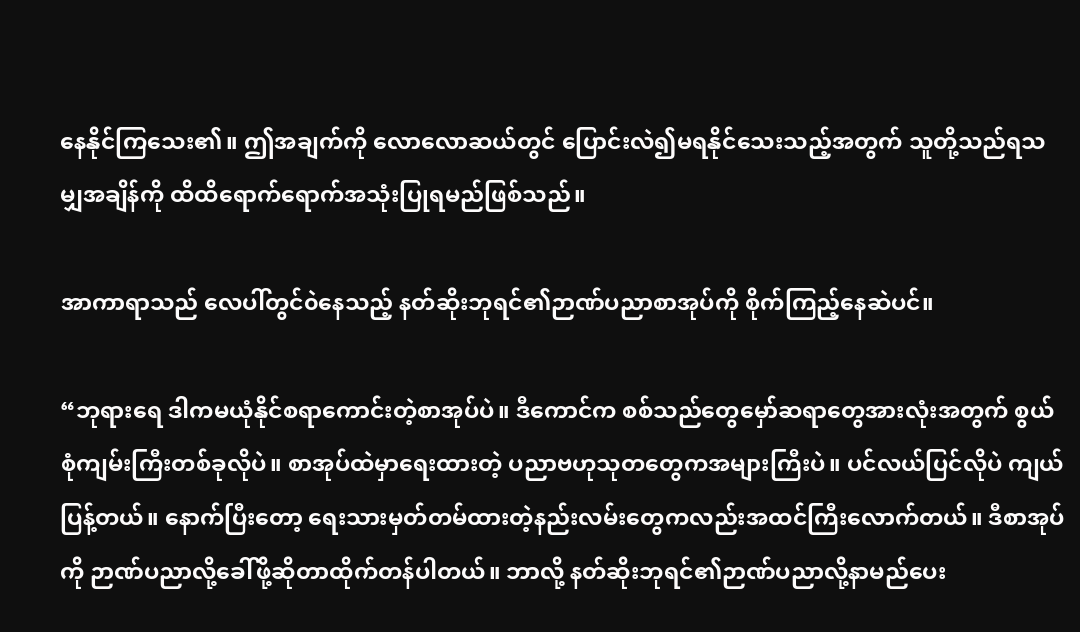နေနိုင်ကြသေး၏။ ဤအချက်ကို လောလောဆယ်တွင် ပြောင်းလဲ၍မရနိုင်သေးသည့်အတွက် သူတို့သည်ရသမျှအချိန်ကို ထိထိရောက်ရောက်အသုံးပြုရမည်ဖြစ်သည်။

အာကာရာသည် လေပါ်တွင်၀ဲနေသည့် နတ်ဆိုးဘုရင်၏ဉာဏ်ပညာစာအုပ်ကို စိုက်ကြည့်နေဆဲပင်။

“ဘုရားရေ ဒါကမယုံနိုင်စရာကောင်းတဲ့စာအုပ်ပဲ။ ဒီကောင်က စစ်သည်တွေမှော်ဆရာတွေအားလုံးအတွက် စွယ်စုံကျမ်းကြီးတစ်ခုလိုပဲ။ စာအုပ်ထဲမှာရေးထားတဲ့ ပညာဗဟုသုတတွေကအများကြီးပဲ။ ပင်လယ်ပြင်လိုပဲ ကျယ်ပြန့်တယ်။ နောက်ပြီးတော့ ရေးသားမှတ်တမ်ထားတဲ့နည်းလမ်းတွေကလည်းအထင်ကြီးလောက်တယ်။ ဒီစာအုပ်ကို ဉာဏ်ပညာလို့ခေါ်ဖို့ဆိုတာထိုက်တန်ပါတယ်။ ဘာလို့ နတ်ဆိုးဘုရင်၏ဉာဏ်ပညာလို့နာမည်ပေး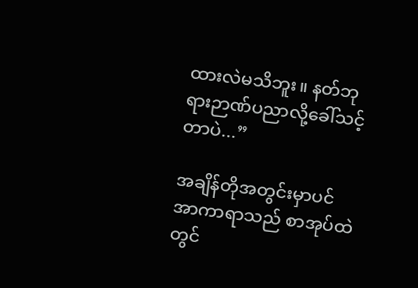ထားလဲမသိဘူး။ နတ်ဘုရားဉာဏ်ပညာလို့ခေါ်သင့်တာပဲ...”

အချိန်တိုအတွင်းမှာပင် အာကာရာသည် စာအုပ်ထဲတွင်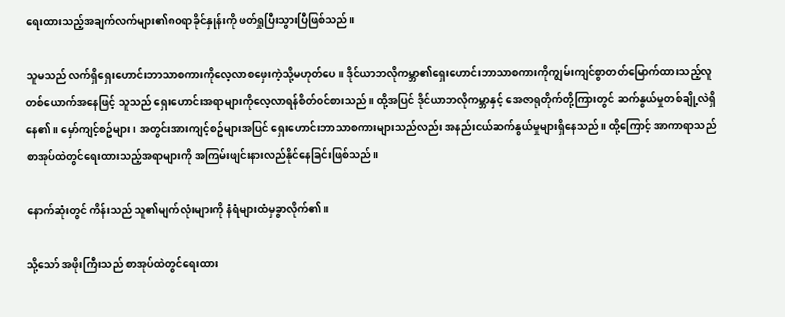ရေးထားသည့်အချက်လက်များ၏၈၀ရာခိုင်နှုန်းကို ဖတ်ရှုပြီးသွားပြီဖြစ်သည်။

သူမသည် လက်ရှိရှေးဟောင်းဘာသာစကားကိုလေ့လာစဖှေးကဲ့သို့မဟုတ်ပေ။ ဒိုင်ယာဘလိုကမ္ဘာ၏ရှေးဟောင်းဘာသာစကားကိုကျွမ်းကျင်စွာတတ်မြောက်ထားသည့်လူတစ်ယောက်အနေဖြင့် သူသည် ရှေးဟောင်းအရာများကိုလေ့လာရန်စိတ်၀င်စားသည်။ ထို့အပြင် ဒိုင်ယာဘလိုကမ္ဘာနှင့် အေဇာရုတိုက်တို့ကြားတွင် ဆက်နွယ်မှုတစ်ချို့လဲရှိနေ၏။ မှော်ကျင့်စဥ်များ၊ အတွင်းအားကျင့်စဥ်များအပြင် ရှေးဟောင်းဘာသာစကားများသည်လည်း အနည်းငယ်ဆက်နွယ်မှုများရှိနေသည်။ ထို့ကြောင့် အာကာရာသည် စာအုပ်ထဲတွင်ရေးထားသည့်အရာများကို အကြမ်းဖျင်းနားလည်နိုင်နေခြင်းဖြစ်သည်။

နောက်ဆုံးတွင် ကိန်းသည် သူ၏မျက်လုံးများကို နံရံများထံမှခွာလိုက်၏။

သို့သော် အဖိုးကြီးသည် စာအုပ်ထဲတွင်ရေးထား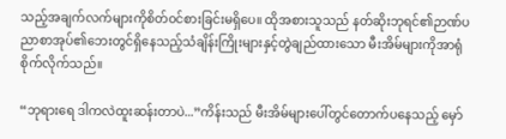သည့်အချက်လက်များကိုစိတ်၀င်စားခြင်းမရှိပေ။ ထိုအစားသူသည် နတ်ဆိုးဘုရင်၏ဉာဏ်ပညာစာအုပ်၏ဘေးတွင်ရှိနေသည့်သံချိန်းကြိုးများနှင့်တွဲချည်ထားသော မီးအိမ်များကိုအာရုံစိုက်လိုက်သည်။

“ဘုရားရေ ဒါကလဲထူးဆန်းတာပဲ...”ကိန်းသည် မီးအိမ်များပေါ်တွင်တောက်ပနေသည့် မှော်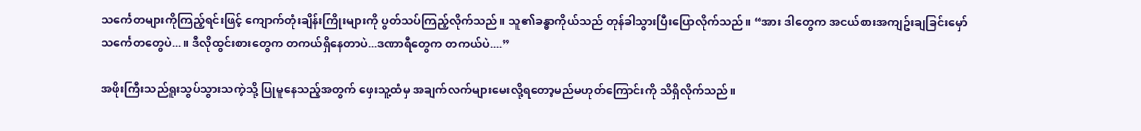သင်္ကေတများကိုကြည့်ရင်းဖြင့် ကျောက်တုံးချိန်းကြိုးများကို ပွတ်သပ်ကြည့်လိုက်သည်။ သူ၏ခန္ဓာကိုယ်သည် တုန်ခါသွားပြီးပြောလိုက်သည်။ “အား ဒါတွေက အငယ်စားအကျဥ်းချခြင်းမှော်သင်္ကေတတွေပဲ...။ ဒီလိုထွင်းစားတွေက တကယ်ရှိနေတာပဲ...ဒဏာရီတွေက တကယ်ပဲ....”

အဖိုးကြီးသည်ရူးသွပ်သွားသကဲ့သို့ ပြုမူနေသည့်အတွက် ဖှေးသူ့ထံမှ အချက်လက်များမေးလို့ရတော့မည်မဟုတ်ကြောင်းကို သိရှိလိုက်သည်။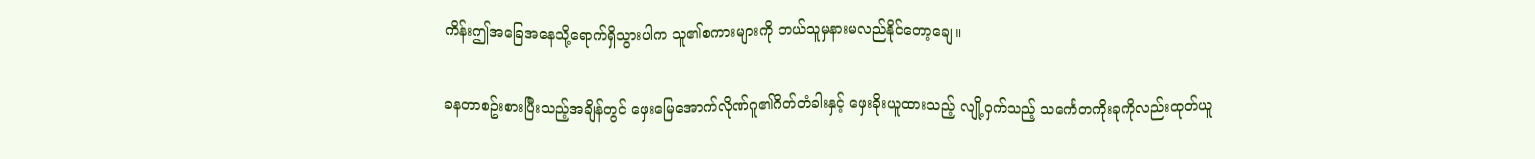ကိန်းဤအခြေအနေသို့ရောက်ရှိသွားပါက သူ၏စကားများကို ဘယ်သူမှနားမလည်နိုင်တော့ချေ။

ခနတာစဥ်းစားပြီးသည့်အချိန်တွင် ဖှေးမြေအောက်လိုဏ်ဂူ၏ဂိတ်တံခါးနှင့် ဖှေးခိုးယူထားသည့် လျို့၀ှက်သည့် သင်္ကေတကိုးခုကိုလည်းထုတ်ယူ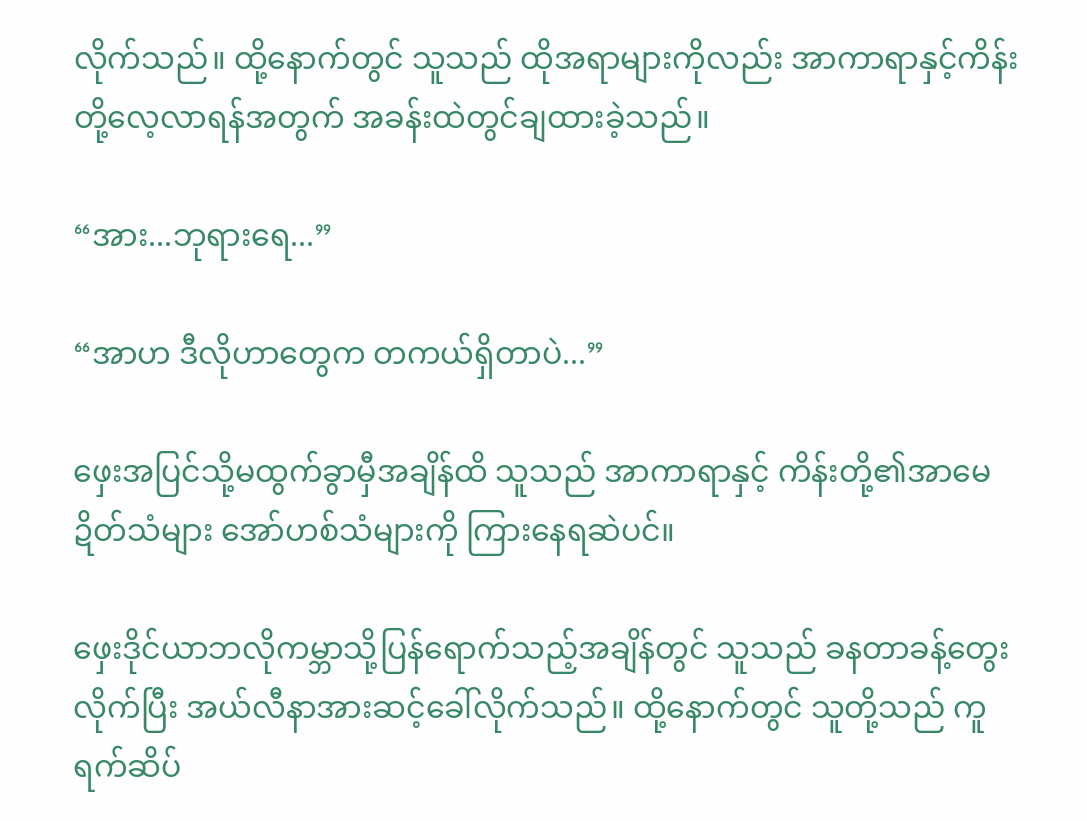လိုက်သည်။ ထို့နောက်တွင် သူသည် ထိုအရာများကိုလည်း အာကာရာနှင့်ကိန်းတို့လေ့လာရန်အတွက် အခန်းထဲတွင်ချထားခဲ့သည်။

“အား...ဘုရားရေ...”

“အာဟ ဒီလိုဟာတွေက တကယ်ရှိတာပဲ...”

ဖှေးအပြင်သို့မထွက်ခွာမှီအချိန်ထိ သူသည် အာကာရာနှင့် ကိန်းတို့၏အာမေဍိတ်သံများ အော်ဟစ်သံများကို ကြားနေရဆဲပင်။

ဖှေးဒိုင်ယာဘလိုကမ္ဘာသို့ပြန်ရောက်သည့်အချိန်တွင် သူသည် ခနတာခန့်တွေးလိုက်ပြီး အယ်လီနာအားဆင့်ခေါ်လိုက်သည်။ ထို့နောက်တွင် သူတို့သည် ကူရက်ဆိပ်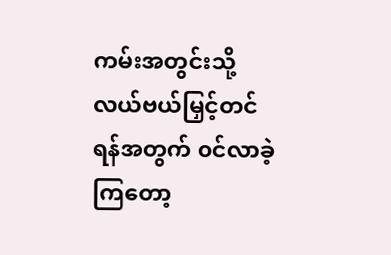ကမ်းအတွင်းသို့ လယ်ဗယ်မြှင့်တင်ရန်အတွက် ၀င်လာခဲ့ကြတော့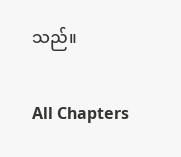သည်။

All Chapters